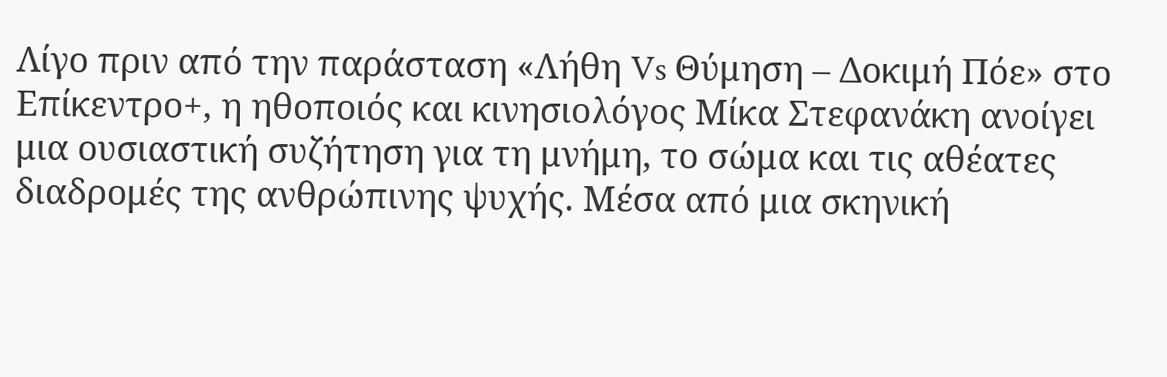Λίγο πριν από την παράσταση «Λήθη Vs Θύμηση – Δοκιμή Πόε» στο Επίκεντρο+, η ηθοποιός και κινησιολόγος Μίκα Στεφανάκη ανοίγει μια ουσιαστική συζήτηση για τη μνήμη, το σώμα και τις αθέατες διαδρομές της ανθρώπινης ψυχής. Μέσα από μια σκηνική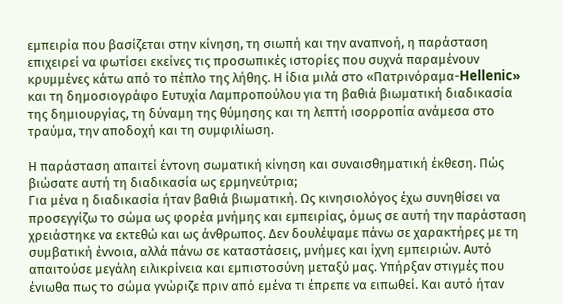εμπειρία που βασίζεται στην κίνηση, τη σιωπή και την αναπνοή, η παράσταση επιχειρεί να φωτίσει εκείνες τις προσωπικές ιστορίες που συχνά παραμένουν κρυμμένες κάτω από το πέπλο της λήθης. Η ίδια μιλά στο «Πατρινόραμα-Hellenic» και τη δημοσιογράφο Ευτυχία Λαμπροπούλου για τη βαθιά βιωματική διαδικασία της δημιουργίας, τη δύναμη της θύμησης και τη λεπτή ισορροπία ανάμεσα στο τραύμα, την αποδοχή και τη συμφιλίωση.

Η παράσταση απαιτεί έντονη σωματική κίνηση και συναισθηματική έκθεση. Πώς βιώσατε αυτή τη διαδικασία ως ερμηνεύτρια;
Για μένα η διαδικασία ήταν βαθιά βιωματική. Ως κινησιολόγος έχω συνηθίσει να προσεγγίζω το σώμα ως φορέα μνήμης και εμπειρίας, όμως σε αυτή την παράσταση χρειάστηκε να εκτεθώ και ως άνθρωπος. Δεν δουλέψαμε πάνω σε χαρακτήρες με τη συμβατική έννοια, αλλά πάνω σε καταστάσεις, μνήμες και ίχνη εμπειριών. Αυτό απαιτούσε μεγάλη ειλικρίνεια και εμπιστοσύνη μεταξύ μας. Υπήρξαν στιγμές που ένιωθα πως το σώμα γνώριζε πριν από εμένα τι έπρεπε να ειπωθεί. Και αυτό ήταν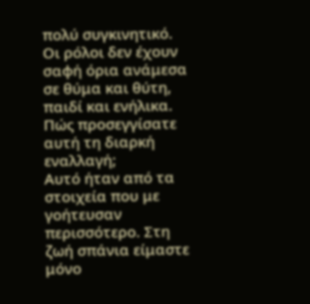πολύ συγκινητικό.
Οι ρόλοι δεν έχουν σαφή όρια ανάμεσα σε θύμα και θύτη, παιδί και ενήλικα. Πώς προσεγγίσατε αυτή τη διαρκή εναλλαγή;
Αυτό ήταν από τα στοιχεία που με γοήτευσαν περισσότερο. Στη ζωή σπάνια είμαστε μόνο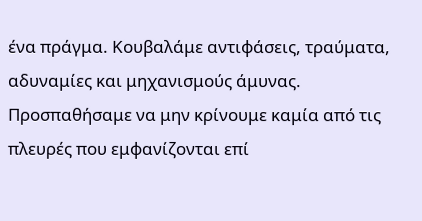ένα πράγμα. Κουβαλάμε αντιφάσεις, τραύματα, αδυναμίες και μηχανισμούς άμυνας. Προσπαθήσαμε να μην κρίνουμε καμία από τις πλευρές που εμφανίζονται επί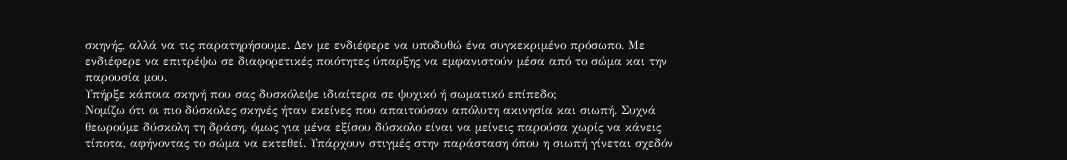σκηνής, αλλά να τις παρατηρήσουμε. Δεν με ενδιέφερε να υποδυθώ ένα συγκεκριμένο πρόσωπο. Με ενδιέφερε να επιτρέψω σε διαφορετικές ποιότητες ύπαρξης να εμφανιστούν μέσα από το σώμα και την παρουσία μου.
Υπήρξε κάποια σκηνή που σας δυσκόλεψε ιδιαίτερα σε ψυχικό ή σωματικό επίπεδο;
Νομίζω ότι οι πιο δύσκολες σκηνές ήταν εκείνες που απαιτούσαν απόλυτη ακινησία και σιωπή. Συχνά θεωρούμε δύσκολη τη δράση, όμως για μένα εξίσου δύσκολο είναι να μείνεις παρούσα χωρίς να κάνεις τίποτα, αφήνοντας το σώμα να εκτεθεί. Υπάρχουν στιγμές στην παράσταση όπου η σιωπή γίνεται σχεδόν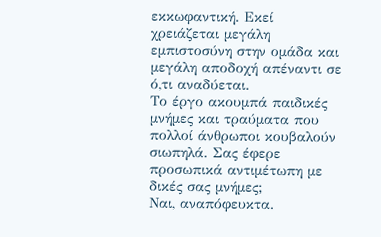εκκωφαντική. Εκεί χρειάζεται μεγάλη εμπιστοσύνη στην ομάδα και μεγάλη αποδοχή απέναντι σε ό,τι αναδύεται.
Το έργο ακουμπά παιδικές μνήμες και τραύματα που πολλοί άνθρωποι κουβαλούν σιωπηλά. Σας έφερε προσωπικά αντιμέτωπη με δικές σας μνήμες;
Ναι, αναπόφευκτα.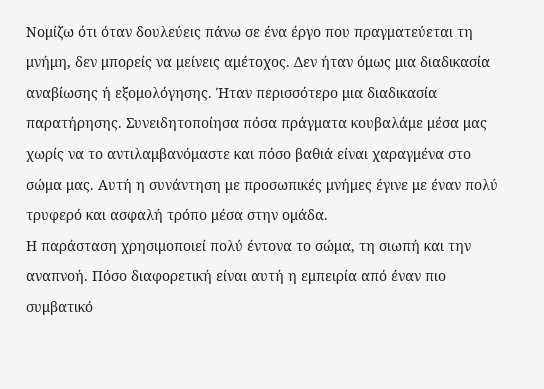Νομίζω ότι όταν δουλεύεις πάνω σε ένα έργο που πραγματεύεται τη μνήμη, δεν μπορείς να μείνεις αμέτοχος. Δεν ήταν όμως μια διαδικασία αναβίωσης ή εξομολόγησης. Ήταν περισσότερο μια διαδικασία παρατήρησης. Συνειδητοποίησα πόσα πράγματα κουβαλάμε μέσα μας χωρίς να το αντιλαμβανόμαστε και πόσο βαθιά είναι χαραγμένα στο σώμα μας. Αυτή η συνάντηση με προσωπικές μνήμες έγινε με έναν πολύ τρυφερό και ασφαλή τρόπο μέσα στην ομάδα.
Η παράσταση χρησιμοποιεί πολύ έντονα το σώμα, τη σιωπή και την αναπνοή. Πόσο διαφορετική είναι αυτή η εμπειρία από έναν πιο συμβατικό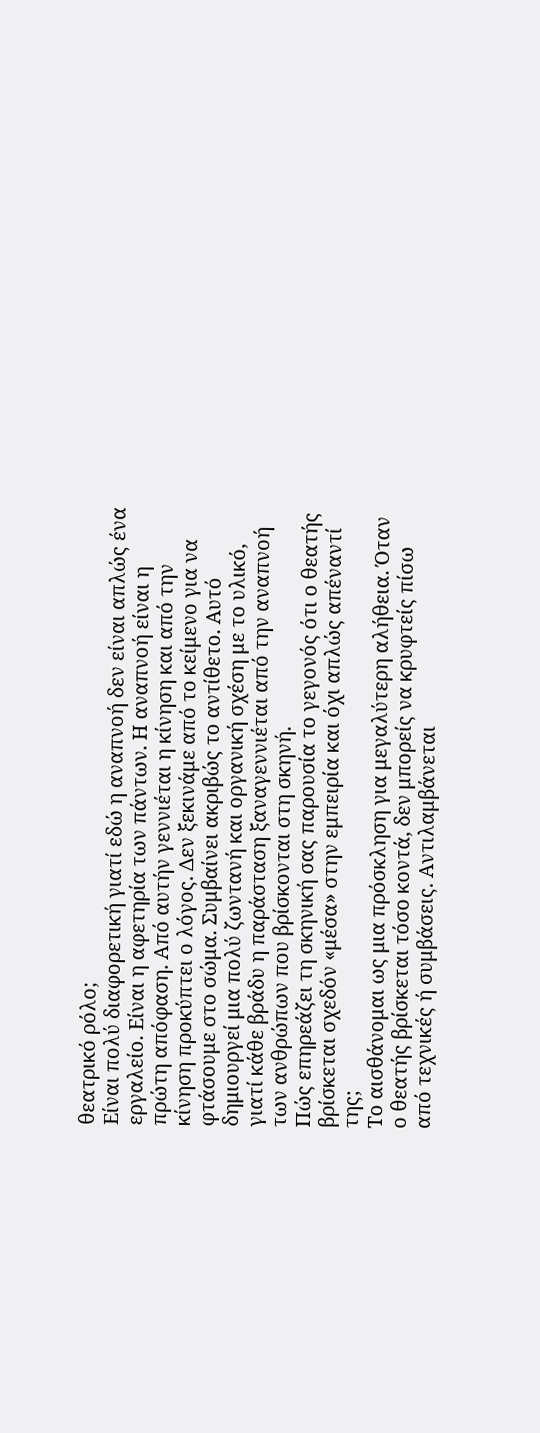θεατρικό ρόλο;
Είναι πολύ διαφορετική γιατί εδώ η αναπνοή δεν είναι απλώς ένα εργαλείο. Είναι η αφετηρία των πάντων. Η αναπνοή είναι η πρώτη απόφαση. Από αυτήν γεννιέται η κίνηση και από την κίνηση προκύπτει ο λόγος. Δεν ξεκινάμε από το κείμενο για να φτάσουμε στο σώμα. Συμβαίνει ακριβώς το αντίθετο. Αυτό δημιουργεί μια πολύ ζωντανή και οργανική σχέση με το υλικό, γιατί κάθε βράδυ η παράσταση ξαναγεννιέται από την αναπνοή των ανθρώπων που βρίσκονται στη σκηνή.
Πώς επηρεάζει τη σκηνική σας παρουσία το γεγονός ότι ο θεατής βρίσκεται σχεδόν «μέσα» στην εμπειρία και όχι απλώς απέναντί της;
Το αισθάνομαι ως μια πρόσκληση για μεγαλύτερη αλήθεια. Όταν ο θεατής βρίσκεται τόσο κοντά, δεν μπορείς να κρυφτείς πίσω από τεχνικές ή συμβάσεις. Αντιλαμβάνεται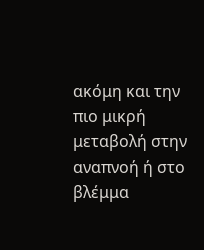ακόμη και την πιο μικρή μεταβολή στην αναπνοή ή στο βλέμμα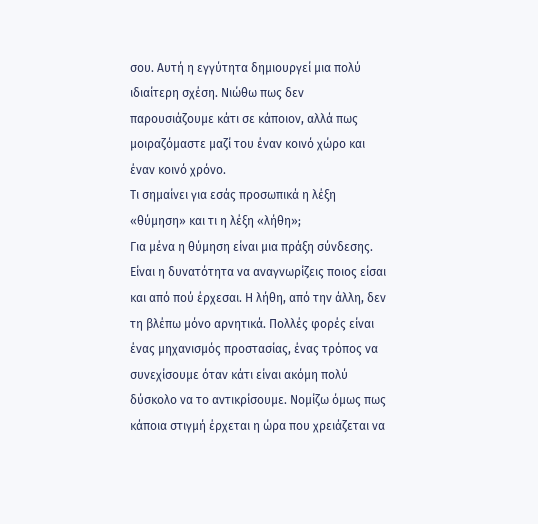σου. Αυτή η εγγύτητα δημιουργεί μια πολύ ιδιαίτερη σχέση. Νιώθω πως δεν παρουσιάζουμε κάτι σε κάποιον, αλλά πως μοιραζόμαστε μαζί του έναν κοινό χώρο και έναν κοινό χρόνο.
Τι σημαίνει για εσάς προσωπικά η λέξη «θύμηση» και τι η λέξη «λήθη»;
Για μένα η θύμηση είναι μια πράξη σύνδεσης. Είναι η δυνατότητα να αναγνωρίζεις ποιος είσαι και από πού έρχεσαι. Η λήθη, από την άλλη, δεν τη βλέπω μόνο αρνητικά. Πολλές φορές είναι ένας μηχανισμός προστασίας, ένας τρόπος να συνεχίσουμε όταν κάτι είναι ακόμη πολύ δύσκολο να το αντικρίσουμε. Νομίζω όμως πως κάποια στιγμή έρχεται η ώρα που χρειάζεται να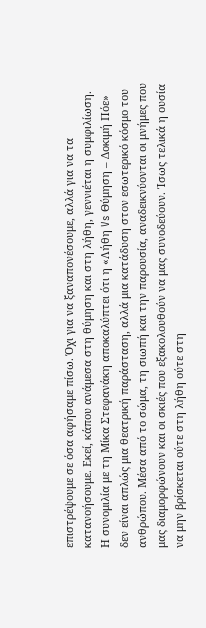επιστρέψουμε σε όσα αφήσαμε πίσω. Όχι για να ξαναπονέσουμε, αλλά για να τα κατανοήσουμε. Εκεί, κάπου ανάμεσα στη θύμηση και στη λήθη, γεννιέται η συμφιλίωση.
Η συνομιλία με τη Μίκα Στεφανάκη αποκαλύπτει ότι η «Λήθη Vs Θύμηση – Δοκιμή Πόε» δεν είναι απλώς μια θεατρική παράσταση, αλλά μια κατάδυση στον εσωτερικό κόσμο του ανθρώπου. Μέσα από το σώμα, τη σιωπή και την παρουσία, αναδεικνύονται οι μνήμες που μας διαμορφώνουν και οι σκιές που εξακολουθούν να μας συνοδεύουν. Ίσως τελικά η ουσία να μην βρίσκεται ούτε στη λήθη ούτε στη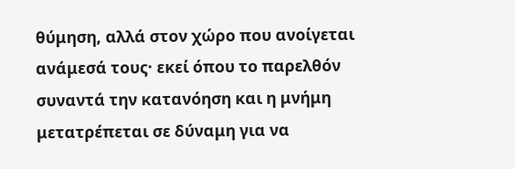θύμηση, αλλά στον χώρο που ανοίγεται ανάμεσά τους· εκεί όπου το παρελθόν συναντά την κατανόηση και η μνήμη μετατρέπεται σε δύναμη για να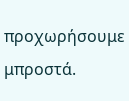προχωρήσουμε μπροστά.